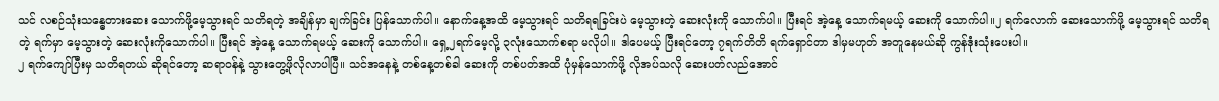သင် လစဉ်သုံးသန္ဓေတားဆေး သောက်ဖို့မေ့သွားရင် သတိရတဲ့ အချိန်မှာ ချက်ခြင်း ပြန်သောက်ပါ။ နောက်နေ့အထိ မေ့သွားရင် သတိရရခြင်းပဲ မေ့သွားတဲ့ ဆေးလုံးကို သောက်ပါ။ ပြီးရင် အဲ့နေ့ သောက်ရမယ့် ဆေးကို သောက်ပါ။၂ ရက်လောက် ဆေးသောက်ဖို့ မေ့သွားရင် သတိရတဲ့ ရက်မှာ မေ့သွားတဲ့ ဆေးလုံးကိုသောက်ပါ။ ပြီးရင် အဲ့နေ့ သောက်ရမယ့် ဆေးကို သောက်ပါ။ ရှေ့၂ရက်မေ့လို့ ၃လုံးသောက်စရာ မလိုပါ။ ဒါပေမယ့် ပြီးရင်တော့ ၇ရက်တိတိ ရက်ရှောင်တာ ဒါမှမဟုတ် အတူနေမယ်ဆို ကွန်ဒုံးသုံးပေးပါ။
၂ ရက်ကျော်ပြီးမှ သတိရတယ် ဆိုရင်တော့ ဆရာဝန်နဲ့ သွားတွေ့ဖိုလိုလာပါပြီ။ သင်အနေနဲ့ တစ်နေ့တစ်ခါ ဆေးကို တစ်ပတ်အထိ ပုံမှန်သောက်ဖို့ လိုအပ်သလို ဆေးပတ်လည်အောင်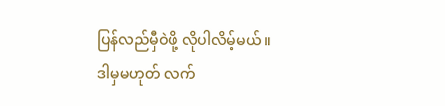ပြန်လည်မှီဝဲဖို့ လိုပါလိမ့်မယ်။ ဒါမှမဟုတ် လက်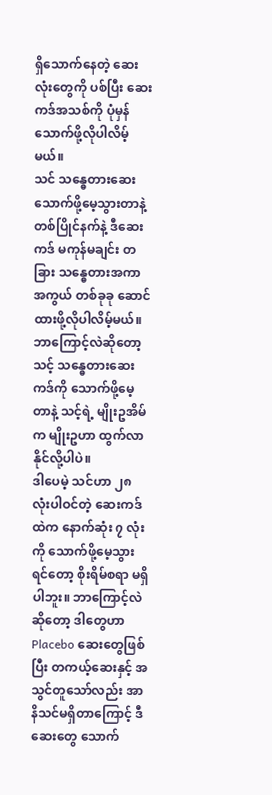ရှိသောက်နေတဲ့ ဆေးလုံးတွေကို ပစ်ပြီး ဆေးကဒ်အသစ်ကို ပုံမှန်သောက်ဖို့လိုပါလိမ့်မယ်။
သင် သန္ဓေတားဆေးသောက်ဖို့မေ့သွားတာနဲ့ တစ်ပြိုင်နက်နဲ့ ဒီဆေးကဒ် မကုန်မချင်း တခြား သန္ဓေတားအကာအကွယ် တစ်ခုခု ဆောင်ထားဖို့လိုပါလိမ့်မယ်။ ဘာကြောင့်လဲဆိုတော့ သင့် သန္ဓေတားဆေးကဒ်ကို သောက်ဖို့မေ့တာနဲ့ သင့်ရဲ့ မျိုးဥအိမ်က မျိုးဥဟာ ထွက်လာနိုင်လို့ပါပဲ။
ဒါပေမဲ့ သင်ဟာ ၂၈ လုံးပါဝင်တဲ့ ဆေးကဒ်ထဲက နောက်ဆုံး ၇ လုံးကို သောက်ဖို့မေ့သွားရင်တော့ စိုးရိမ်စရာ မရှိပါဘူး။ ဘာကြောင့်လဲဆိုတော့ ဒါတွေဟာ Placebo ဆေးတွေဖြစ်ပြီး တကယ့်ဆေးနှင့် အသွင်တူသော်လည်း အာနိသင်မရှိတာကြောင့် ဒီဆေးတွေ သောက်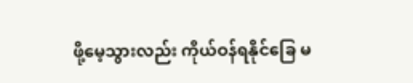ဖို့မေ့သွားလည်း ကိုယ်ဝန်ရနိုင်ခြေ မ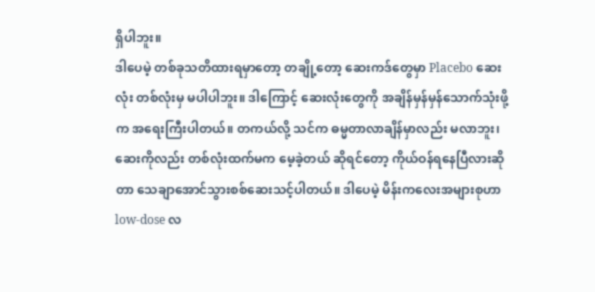ရှိပါဘူး။
ဒါပေမဲ့ တစ်ခုသတိထားရမှာတော့ တချို့တော့ ဆေးကဒ်တွေမှာ Placebo ဆေးလုံး တစ်လုံးမှ မပါပါဘူး။ ဒါကြောင့် ဆေးလုံးတွေကို အချိန်မှန်မှန်သောက်သုံးဖို့က အရေးကြီးပါတယ်။ တကယ်လို့ သင်က ဓမ္မတာလာချိန်မှာလည်း မလာဘူး၊ ဆေးကိုလည်း တစ်လုံးထက်မက မေ့ခဲ့တယ် ဆိုရင်တော့ ကိုယ်ဝန်ရနေပြီလားဆိုတာ သေချာအောင်သွားစစ်ဆေးသင့်ပါတယ်။ ဒါပေမဲ့ မိန်းကလေးအများစုဟာ low-dose လ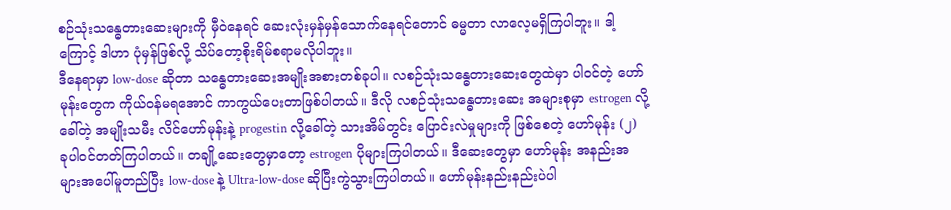စဉ်သုံးသန္ဓေတားဆေးများကို မှီဝဲနေရင် ဆေးလုံးမှန်မှန်သောက်နေရင်တောင် ဓမ္မတာ လာလေ့မရှိကြပါဘူး။ ဒါ့ကြောင့် ဒါဟာ ပုံမှန်ဖြစ်လို့ သိပ်တော့စိုးရိမ်စရာမလိုပါဘူး။
ဒီနေရာမှာ low-dose ဆိုတာ သန္ဓေတားဆေးအမျိုးအစားတစ်ခုပါ။ လစဉ်သုံးသန္ဓေတားဆေးတွေထဲမှာ ပါဝင်တဲ့ ဟော်မုန်းတွေက ကိုယ်ဝန်မရအောင် ကာကွယ်ပေးတာဖြစ်ပါတယ်။ ဒီလို လစဉ်သုံးသန္ဓေတားဆေး အများစုမှာ estrogen လို့ခေါ်တဲ့ အမျိုးသမီး လိင်ဟော်မုန်းနဲ့ progestin လို့ခေါ်တဲ့ သားအိမ်တွင်း ပြောင်းလဲမှုများကို ဖြစ်စေတဲ့ ဟော်မုန်း (၂) ခုပါဝင်တတ်ကြပါတယ်။ တချို့ဆေးတွေမှာတော့ estrogen ပိုများကြပါတယ်။ ဒီဆေးတွေမှာ ဟော်မုန်း အနည်းအများအပေါ်မူတည်ပြီး low-dose နဲ့ Ultra-low-dose ဆိုပြီးကွဲသွားကြပါတယ်။ ဟော်မုန်းနည်းနည်းပဲပါ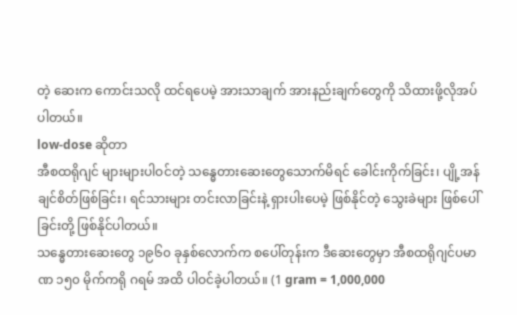တဲ့ ဆေးက ကောင်းသလို ထင်ရပေမဲ့ အားသာချက် အားနည်းချက်တွေကို သိထားဖို့လိုအပ်ပါတယ်။
low-dose ဆိုတာ
အီစထရိုဂျင် များများပါဝင်တဲ့ သန္ဓေတားဆေးတွေသောက်မိရင် ခေါင်းကိုက်ခြင်း၊ ပျို့အန်ချင်စိတ်ဖြစ်ခြင်း၊ ရင်သားများ တင်းလာခြင်းနဲ့ ရှားပါးပေမဲ့ ဖြစ်နိုင်တဲ့ သွေးခဲများ ဖြစ်ပေါ်ခြင်းတို့ ဖြစ်နိုင်ပါတယ်။
သန္ဓေတားဆေးတွေ ၁၉၆၀ ခုနှစ်လောက်က စပေါ်တုန်းက ဒီဆေးတွေမှာ အီစထရိုဂျင်ပမာဏ ၁၅၀ မိုက်ကရို ဂရမ် အထိ ပါဝင်ခဲ့ပါတယ်။ (1 gram = 1,000,000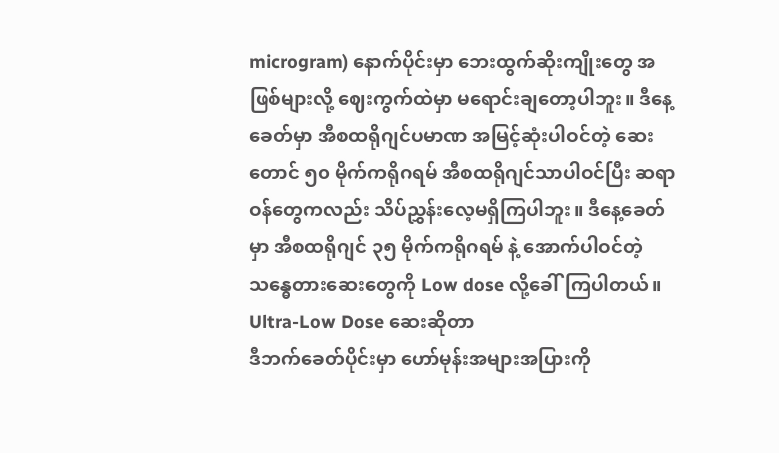microgram) နောက်ပိုင်းမှာ ဘေးထွက်ဆိုးကျိုးတွေ အဖြစ်များလို့ ဈေးကွက်ထဲမှာ မရောင်းချတော့ပါဘူး။ ဒီနေ့ခေတ်မှာ အီစထရိုဂျင်ပမာဏ အမြင့်ဆုံးပါဝင်တဲ့ ဆေးတောင် ၅၀ မိုက်ကရိုဂရမ် အီစထရိုဂျင်သာပါဝင်ပြီး ဆရာဝန်တွေကလည်း သိပ်ညွှန်းလေ့မရှိကြပါဘူး။ ဒီနေ့ခေတ်မှာ အီစထရိုဂျင် ၃၅ မိုက်ကရိုဂရမ် နဲ့ အောက်ပါဝင်တဲ့ သန္ဓေတားဆေးတွေကို Low dose လို့ခေါ်ကြပါတယ်။
Ultra-Low Dose ဆေးဆိုတာ
ဒီဘက်ခေတ်ပိုင်းမှာ ဟော်မုန်းအများအပြားကို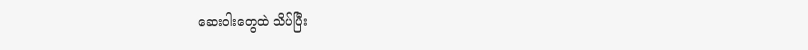ဆေးဝါးတွေထဲ သိပ်ပြီး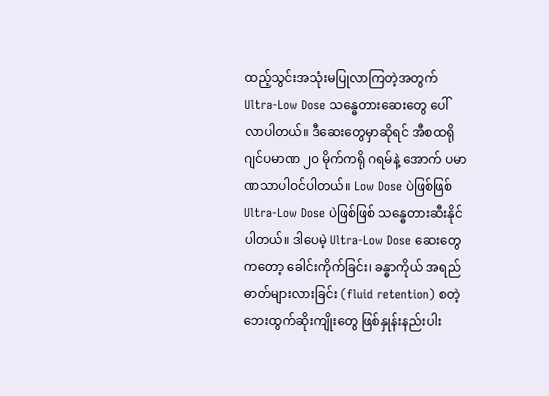ထည့်သွင်းအသုံးမပြုလာကြတဲ့အတွက် Ultra-Low Dose သန္ဓေတားဆေးတွေ ပေါ်လာပါတယ်။ ဒီဆေးတွေမှာဆိုရင် အီစထရိုဂျင်ပမာဏ ၂၀ မိုက်ကရို ဂရမ်နဲ့ အောက် ပမာဏသာပါဝင်ပါတယ်။ Low Dose ပဲဖြစ်ဖြစ် Ultra-Low Dose ပဲဖြစ်ဖြစ် သန္ဓေတားဆီးနိုင်ပါတယ်။ ဒါပေမဲ့ Ultra-Low Dose ဆေးတွေကတော့ ခေါင်းကိုက်ခြင်း၊ ခန္ဓာကိုယ် အရည်ဓာတ်များလားခြင်း (fluid retention) စတဲ့ ဘေးထွက်ဆိုးကျိုးတွေ ဖြစ်နှုန်းနည်းပါး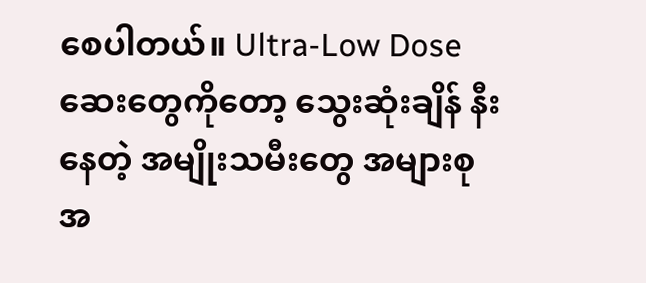စေပါတယ်။ Ultra-Low Dose ဆေးတွေကိုတော့ သွေးဆုံးချိန် နီးနေတဲ့ အမျိုးသမီးတွေ အများစု အ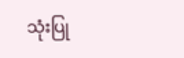သုံးပြု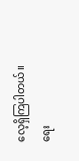လေ့ရှိကြပါတယ်။
ရေး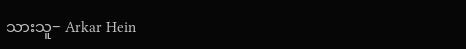သားသူ− Arkar Hein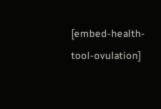[embed-health-tool-ovulation]